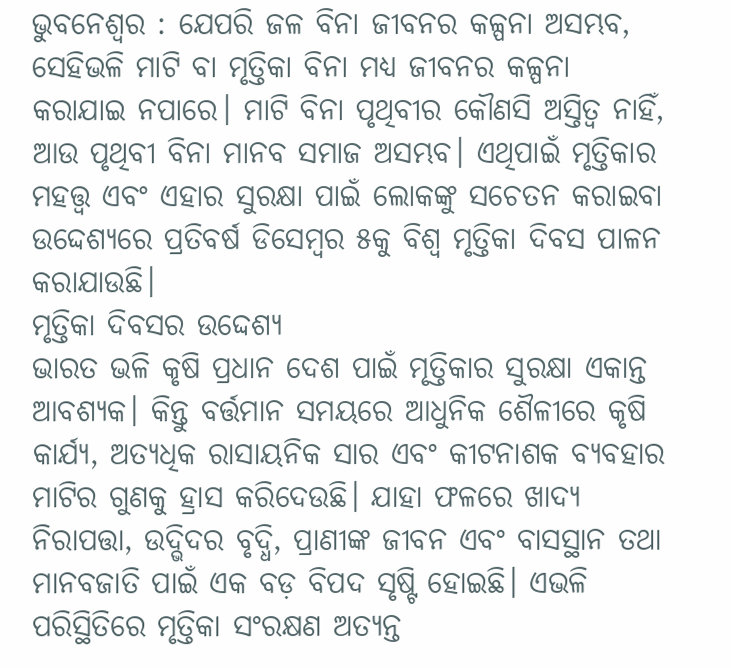ଭୁବନେଶ୍ୱର : ଯେପରି ଜଳ ବିନା ଜୀବନର କଳ୍ପନା ଅସମ୍ଭବ, ସେହିଭଳି ମାଟି ବା ମୃତ୍ତିକା ବିନା ମଧ୍ୟ ଜୀବନର କଳ୍ପନା କରାଯାଇ ନପାରେ। ମାଟି ବିନା ପୃଥିବୀର କୌଣସି ଅସ୍ତିତ୍ୱ ନାହିଁ, ଆଉ ପୃଥିବୀ ବିନା ମାନବ ସମାଜ ଅସମ୍ଭବ। ଏଥିପାଇଁ ମୃତ୍ତିକାର ମହତ୍ତ୍ୱ ଏବଂ ଏହାର ସୁରକ୍ଷା ପାଇଁ ଲୋକଙ୍କୁ ସଚେତନ କରାଇବା ଉଦ୍ଦେଶ୍ୟରେ ପ୍ରତିବର୍ଷ ଡିସେମ୍ବର ୫କୁ ବିଶ୍ୱ ମୃତ୍ତିକା ଦିବସ ପାଳନ କରାଯାଉଛି।
ମୃତ୍ତିକା ଦିବସର ଉଦ୍ଦେଶ୍ୟ
ଭାରତ ଭଳି କୃଷି ପ୍ରଧାନ ଦେଶ ପାଇଁ ମୃତ୍ତିକାର ସୁରକ୍ଷା ଏକାନ୍ତ ଆବଶ୍ୟକ। କିନ୍ତୁ ବର୍ତ୍ତମାନ ସମୟରେ ଆଧୁନିକ ଶୈଳୀରେ କୃଷି କାର୍ଯ୍ୟ, ଅତ୍ୟଧିକ ରାସାୟନିକ ସାର ଏବଂ କୀଟନାଶକ ବ୍ୟବହାର ମାଟିର ଗୁଣକୁ ହ୍ରାସ କରିଦେଉଛି। ଯାହା ଫଳରେ ଖାଦ୍ୟ ନିରାପତ୍ତା, ଉଦ୍ଭିଦର ବୃଦ୍ଧି, ପ୍ରାଣୀଙ୍କ ଜୀବନ ଏବଂ ବାସସ୍ଥାନ ତଥା ମାନବଜାତି ପାଇଁ ଏକ ବଡ଼ ବିପଦ ସୃଷ୍ଟି ହୋଇଛି। ଏଭଳି ପରିସ୍ଥିତିରେ ମୃତ୍ତିକା ସଂରକ୍ଷଣ ଅତ୍ୟନ୍ତ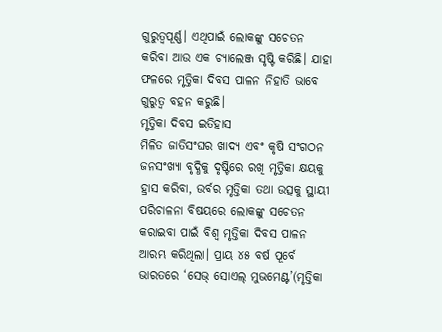ଗୁରୁତ୍ୱପୂର୍ଣ୍ଣ। ଏଥିପାଇଁ ଲୋକଙ୍କୁ ସଚେତନ କରିବା ଆଉ ଏକ ଚ୍ୟାଲେଞ୍ଜ ସୃଷ୍ଟି କରିଛି। ଯାହା ଫଳରେ ମୃତ୍ତିକା ଦିବସ ପାଳନ ନିହାତି ଭାବେ ଗୁରୁତ୍ୱ ବହନ କରୁଛି।
ମୃତ୍ତିକା ଦିବସ ଇତିହାସ
ମିଳିତ ଜାତିସଂଘର ଖାଦ୍ୟ ଏବଂ କୃଷି ସଂଗଠନ ଜନସଂଖ୍ୟା ବୃଦ୍ଧିକୁ ଦୃଷ୍ଟିରେ ରଖି ମୃତ୍ତିକା କ୍ଷୟକୁ ହ୍ରାସ କରିବା, ଉର୍ବର ମୃତ୍ତିକା ତଥା ଉତ୍ସକୁ ସ୍ଥାୟୀ ପରିଚାଳନା ବିଷୟରେ ଲୋକଙ୍କୁ ସଚେତନ କରାଇବା ପାଇଁ ବିଶ୍ୱ ମୃତ୍ତିକା ଦିବସ ପାଳନ ଆରମ୍ଭ କରିଥିଲା। ପ୍ରାୟ ୪୫ ବର୍ଷ ପୂର୍ବେ ଭାରତରେ ‘ସେଭ୍ ସୋଏଲ୍ ମୁଭମେଣ୍ଟ’(ମୃତ୍ତିକା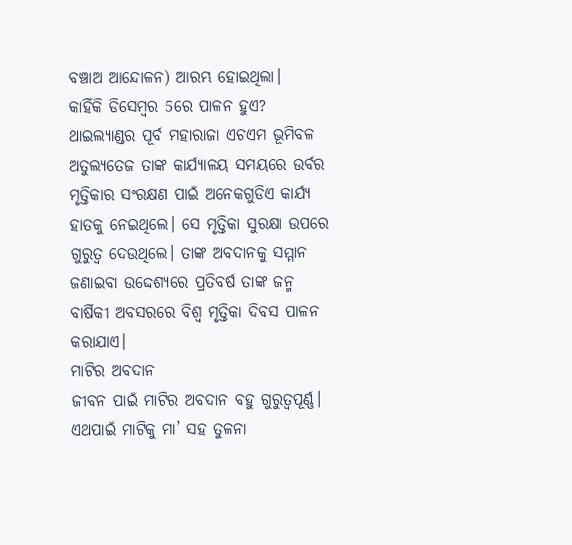ବଞ୍ଚାଅ ଆନ୍ଦୋଳନ) ଆରମ୍ଭ ହୋଇଥିଲା।
କାହିଁକି ଡିସେମ୍ବର 5ରେ ପାଳନ ହୁଏ?
ଥାଇଲ୍ୟାଣ୍ଡର ପୂର୍ବ ମହାରାଜା ଏଚଏମ ଭୂମିବଳ ଅତୁଲ୍ୟତେଜ ତାଙ୍କ କାର୍ଯ୍ୟାଳୟ ସମୟରେ ଉର୍ବର ମୃତ୍ତିକାର ସଂରକ୍ଷଣ ପାଇଁ ଅନେକଗୁଡିଏ କାର୍ଯ୍ୟ ହାତକୁ ନେଇଥିଲେ। ସେ ମୃତ୍ତିକା ସୁରକ୍ଷା ଉପରେ ଗୁରୁତ୍ୱ ଦେଉଥିଲେ। ତାଙ୍କ ଅବଦାନକୁ ସମ୍ମାନ ଜଣାଇବା ଉଦ୍ଦେଶ୍ୟରେ ପ୍ରତିବର୍ଷ ତାଙ୍କ ଜନ୍ମ ବାର୍ଷିକୀ ଅବସରରେ ବିଶ୍ୱ ମୃତ୍ତିକା ଦିବସ ପାଳନ କରାଯାଏ।
ମାଟିର ଅବଦାନ
ଜୀବନ ପାଇଁ ମାଟିର ଅବଦାନ ବହୁ ଗୁରୁତ୍ୱପୂର୍ଣ୍ଣ। ଏଥପାଇଁ ମାଟିକୁ ମା’ ସହ ତୁଳନା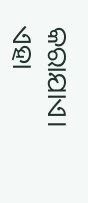କରାଯାଏ। ଏହା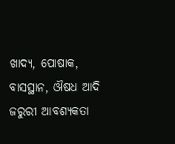ଖାଦ୍ୟ, ପୋଷାକ, ବାସସ୍ଥାନ, ଔଷଧ ଆଦି ଜରୁରୀ ଆବଶ୍ୟକତା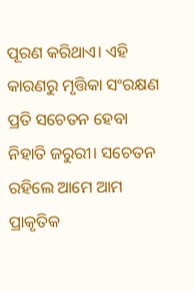ପୂରଣ କରିଥାଏ। ଏହି କାରଣରୁ ମୃତ୍ତିକା ସଂରକ୍ଷଣ ପ୍ରତି ସଚେତନ ହେବା ନିହାତି ଜରୁରୀ। ସଚେତନ ରହିଲେ ଆମେ ଆମ ପ୍ରାକୃତିକ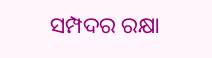ସମ୍ପଦର ରକ୍ଷା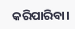କରିପାରିବା।